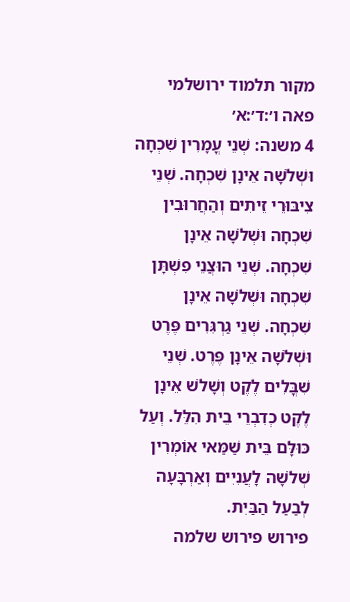מקור תלמוד ירושלמי פאה ו׳:ד׳:א׳
4 משנה: שְׁנֵי עֳמָרִין שִׁכְחָה וּשְׁלֹשָׁה אֵינָן שִׁכְחָה. שְׁנֵי צִיבּוּרֵי זֵיתִים וְהַחֲרוּבִין שִׁכְחָה וּשְׁלֹשָׁה אֵינָן שִׁכְחָה. שְׁנֵי הוּצֲנֵי פִשְׁתָּן שִׁכְחָה וּשְׁלֹשָׁה אֵינָן שִׁכְחָה. שְׁנֵי גַרְגִּרִים פֶּרֶט וּשְׁלֹשָׁה אֵינָן פֶּרֶט. שְׁנֵי שִׁבֳּלִים לֶקֶט וְשָׁלֹשׁ אֵינָן לֶקֶט כְדִבְרֵי בֵית הִלֵּל. וְעַל כּוּלָּם בֵּית שַׁמַּאי אוֹמְרִין שְׁלֹשָׁה לָעֲנִיִים וְאַרְבָּעָה לְבַעַל הַבַּיִת.
פירוש פירוש שלמה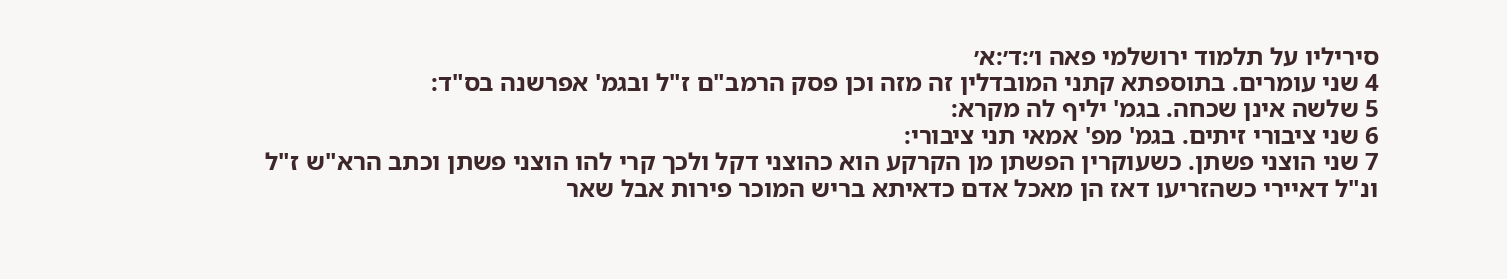סיריליו על תלמוד ירושלמי פאה ו׳:ד׳:א׳
4 שני עומרים. בתוספתא קתני המובדלין זה מזה וכן פסק הרמב"ם ז"ל ובגמ' אפרשנה בס"ד:
5 שלשה אינן שכחה. בגמ' יליף לה מקרא:
6 שני ציבורי זיתים. בגמ' מפ' אמאי תני ציבורי:
7 שני הוצני פשתן. כשעוקרין הפשתן מן הקרקע הוא כהוצני דקל ולכך קרי להו הוצני פשתן וכתב הרא"ש ז"ל ונ"ל דאיירי כשהזריעו דאז הן מאכל אדם כדאיתא בריש המוכר פירות אבל שאר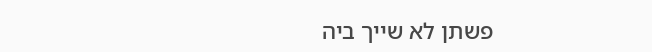פשתן לא שייך ביה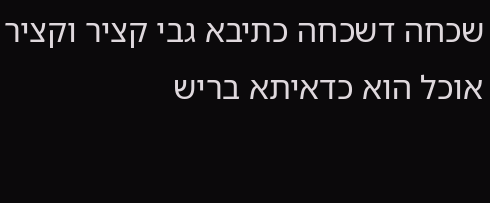שכחה דשכחה כתיבא גבי קציר וקציר אוכל הוא כדאיתא בריש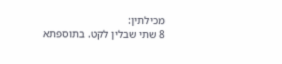מכילתין:
8 שתי שבלין לקט. בתוספתא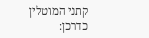קתני המוטלין כדרכן: